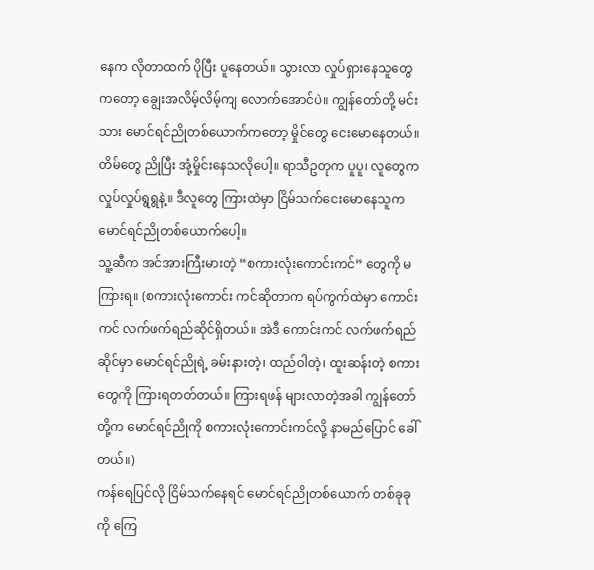နေက လိုတာထက် ပိုပြီး ပူနေတယ်။ သွားလာ လှုပ်ရှားနေသူတွေကတော့ ချွေးအလိမ့်လိမ့်ကျ လောက်အောင်ပဲ။ ကျွန်တော်တို့ မင်းသား မောင်ရင်ညိုတစ်ယောက်ကတော့ မှိုင်တွေ ငေးမောနေတယ်။ တိမ်တွေ ညိုပြီး အုံ့မှိုင်းနေသလိုပေါ့။ ရာသီဥတုက ပူပူ၊ လူတွေက လှုပ်လှုပ်ရွရွနဲ့။ ဒီလူတွေ ကြားထဲမှာ ငြိမ်သက်ငေးမောနေသူက မောင်ရင်ညိုတစ်ယောက်ပေါ့။
သူ့ဆီက အင်အားကြီးမားတဲ့ “စကားလုံးကောင်းကင်” တွေကို မကြားရ။ (စကားလုံးကောင်း ကင်ဆိုတာက ရပ်ကွက်ထဲမှာ ကောင်းကင် လက်ဖက်ရည်ဆိုင်ရှိတယ်။ အဲဒီ ကောင်းကင် လက်ဖက်ရည် ဆိုင်မှာ မောင်ရင်ညိုရဲ့ ခမ်းနားတဲ့၊ ထည်ဝါတဲ့၊ ထူးဆန်းတဲ့ စကားတွေကို ကြားရတတ်တယ်။ ကြားရဖန် များလာတဲ့အခါ ကျွန်တော်တို့က မောင်ရင်ညိုကို စကားလုံးကောင်းကင်လို့ နာမည်ပြောင် ခေါ်တယ်။)
ကန်ရေပြင်လို ငြိမ်သက်နေရင် မောင်ရင်ညိုတစ်ယောက် တစ်ခုခုကို ကြေ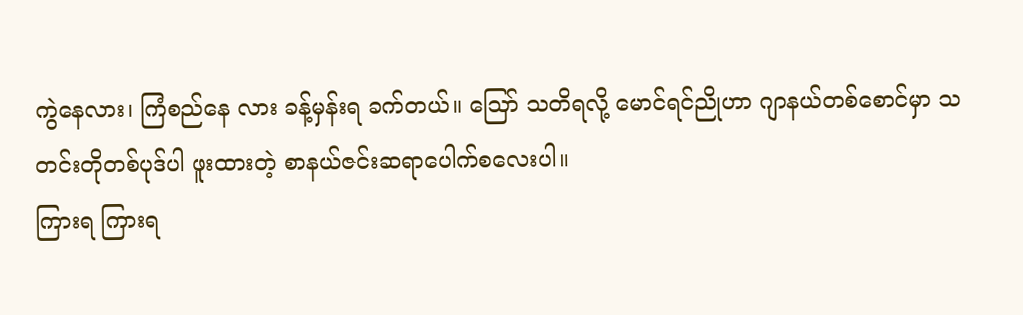ကွဲနေလား၊ ကြံစည်နေ လား ခန့်မှန်းရ ခက်တယ်။ ဪ သတိရလို့ မောင်ရင်ညိုဟာ ဂျာနယ်တစ်စောင်မှာ သတင်းတိုတစ်ပုဒ်ပါ ဖူးထားတဲ့ စာနယ်ဇင်းဆရာပေါက်စလေးပါ။
ကြားရ ကြားရ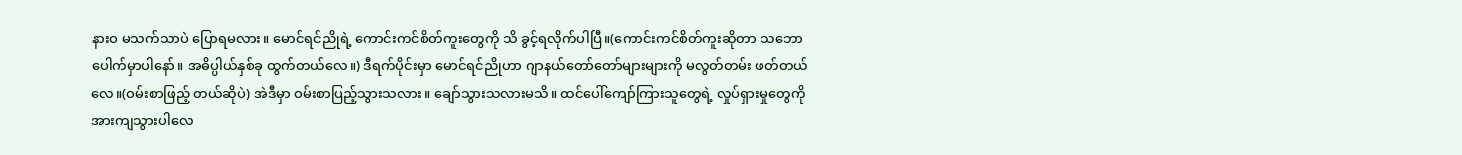နားဝ မသက်သာပဲ ပြောရမလား။ မောင်ရင်ညိုရဲ့ ကောင်းကင်စိတ်ကူးတွေကို သိ ခွင့်ရလိုက်ပါပြီ။(ကောင်းကင်စိတ်ကူးဆိုတာ သဘောပေါက်မှာပါနော်။ အဓိပ္ပါယ်နှစ်ခု ထွက်တယ်လေ။) ဒီရက်ပိုင်းမှာ မောင်ရင်ညိုဟာ ဂျာနယ်တော်တော်များများကို မလွတ်တမ်း ဖတ်တယ်လေ။(ဝမ်းစာဖြည့် တယ်ဆိုပဲ) အဲဒီမှာ ဝမ်းစာပြည့်သွားသလား။ ချော်သွားသလားမသိ။ ထင်ပေါ်ကျော်ကြားသူတွေရဲ့ လှုပ်ရှားမှုတွေကို အားကျသွားပါလေ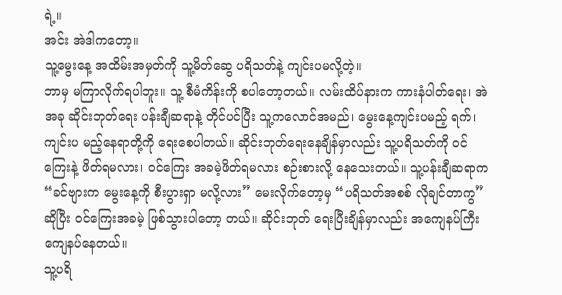ရဲ့။
အင်း အဲဒါကတော့။
သူ့မွေးနေ့ အထိမ်းအမှတ်ကို သူ့မိတ်ဆွေ ပရိသတ်နဲ့ ကျင်းပမလို့တဲ့။
ဘာမှ မကြာလိုက်ရပါဘူး။ သူ့ စီမံကိန်းကို စပါတော့တယ်။ လမ်းထိပ်နားက ကားနံပါတ်ရေး၊ အဲ အခု ဆိုင်းဘုတ်ရေး ပန်းချီဆရာနဲ့ တိုင်ပင်ပြီး သူ့ကလောင်အမည်၊ မွေးနေ့ကျင်းပမည့် ရက်၊ ကျင်းပ မည့်နေရာတို့ကို ရေးစေပါတယ်။ ဆိုင်းဘုတ်ရေးနေချိန်မှာလည်း သူ့ပရိသတ်ကို ဝင်ကြေးနဲ့ ဖိတ်ရမလား၊ ဝင်ကြေး အခမဲ့ဖိတ်ရမလား စဉ်းစားလို့ နေသေးတယ်။ သူ့ပန်းချီဆရာက “ခင်ဗျားက မွေးနေ့ကို စီးပွားရှာ မလို့လား” မေးလိုက်တော့မှ “ပရိသတ်အစစ် လိုချင်တာကွ” ဆိုပြီး ဝင်ကြေးအခမဲ့ ဖြစ်သွားပါတော့ တယ်။ ဆိုင်းဘုတ် ရေးပြီးချိန်မှာလည်း အကျေနပ်ကြီး ကျေနပ်နေတယ်။
သူ့ပရိ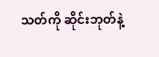သတ်ကို ဆိုင်းဘုတ်နဲ့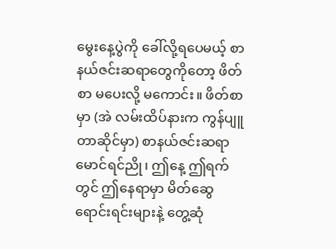မွေးနေ့ပွဲကို ခေါ်လို့ရပေမယ့် စာနယ်ဇင်းဆရာတွေကိုတော့ ဖိတ်စာ မပေးလို့ မကောင်း။ ဖိတ်စာမှာ (အဲ လမ်းထိပ်နားက ကွန်ပျူတာဆိုင်မှာ) စာနယ်ဇင်းဆရာ မောင်ရင်ညို၊ ဤနေ့ ဤရက်တွင် ဤနေရာမှာ မိတ်ဆွေရောင်းရင်းများနဲ့ တွေ့ဆုံ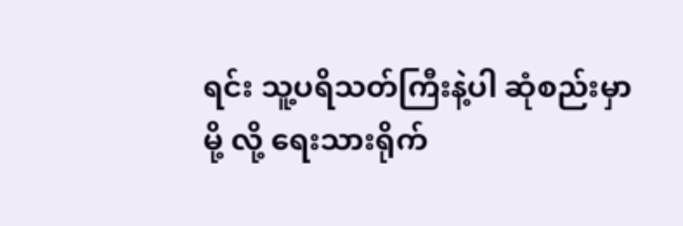ရင်း သူ့ပရိသတ်ကြီးနဲ့ပါ ဆုံစည်းမှာမို့ လို့ ရေးသားရိုက်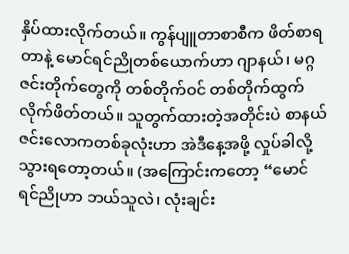နှိပ်ထားလိုက်တယ်။ ကွန်ပျူတာစာစီက ဖိတ်စာရတာနဲ့ မောင်ရင်ညိုတစ်ယောက်ဟာ ဂျာနယ်၊ မဂ္ဂဇင်းတိုက်တွေကို တစ်တိုက်ဝင် တစ်တိုက်ထွက် လိုက်ဖိတ်တယ်။ သူတွက်ထားတဲ့အတိုင်းပဲ စာနယ်ဇင်းလောကတစ်ခုလုံးဟာ အဲဒီနေ့အဖို့ လှုပ်ခါလို့ သွားရတော့တယ်။ (အကြောင်းကတော့ “မောင်ရင်ညိုဟာ ဘယ်သူလဲ၊ လုံးချင်း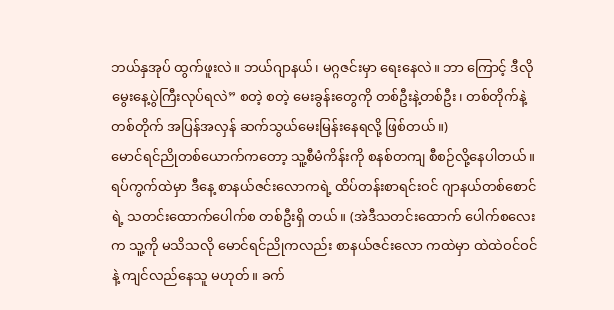ဘယ်နှအုပ် ထွက်ဖူးလဲ။ ဘယ်ဂျာနယ်၊ မဂ္ဂဇင်းမှာ ရေးနေလဲ။ ဘာ ကြောင့် ဒီလို မွေးနေ့ပွဲကြီးလုပ်ရလဲ” စတဲ့ စတဲ့ မေးခွန်းတွေကို တစ်ဦးနဲ့တစ်ဦး၊ တစ်တိုက်နဲ့တစ်တိုက် အပြန်အလှန် ဆက်သွယ်မေးမြန်းနေရလို့ ဖြစ်တယ်။)
မောင်ရင်ညိုတစ်ယောက်ကတော့ သူ့စီမံကိန်းကို စနစ်တကျ စီစဉ်လို့နေပါတယ်။ ရပ်ကွက်ထဲမှာ ဒီနေ့ စာနယ်ဇင်းလောကရဲ့ ထိပ်တန်းစာရင်းဝင် ဂျာနယ်တစ်စောင်ရဲ့ သတင်းထောက်ပေါက်စ တစ်ဦးရှိ တယ်။ (အဲဒီသတင်းထောက် ပေါက်စလေးက သူ့ကို မသိသလို မောင်ရင်ညိုကလည်း စာနယ်ဇင်းလော ကထဲမှာ ထဲထဲဝင်ဝင်နဲ့ ကျင်လည်နေသူ မဟုတ်။ ခက်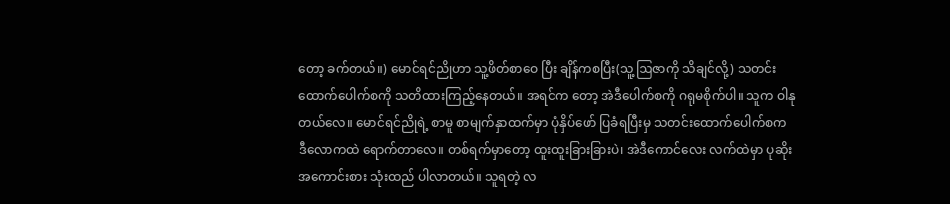တော့ ခက်တယ်။) မောင်ရင်ညိုဟာ သူ့ဖိတ်စာဝေ ပြီး ချိန်ကစပြီး(သူ့ဩဇာကို သိချင်လို့) သတင်းထောက်ပေါက်စကို သတိထားကြည့်နေတယ်။ အရင်က တော့ အဲဒီပေါက်စကို ဂရုမစိုက်ပါ။ သူက ဝါနုတယ်လေ။ မောင်ရင်ညိုရဲ့ စာမူ စာမျက်နှာထက်မှာ ပုံနှိပ်ဖော် ပြခံရပြီးမှ သတင်းထောက်ပေါက်စက ဒီလောကထဲ ရောက်တာလေ။ တစ်ရက်မှာတော့ ထူးထူးခြားခြားပဲ၊ အဲဒီကောင်လေး လက်ထဲမှာ ပုဆိုး အကောင်းစား သုံးထည် ပါလာတယ်။ သူရတဲ့ လ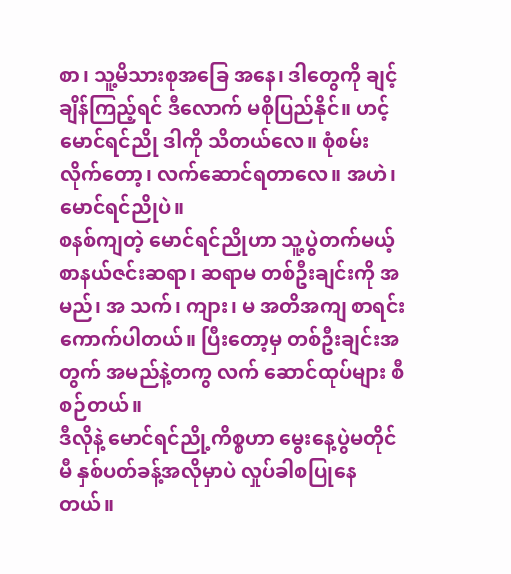စာ၊ သူ့မိသားစုအခြေ အနေ၊ ဒါတွေကို ချင့်ချိန်ကြည့်ရင် ဒီလောက် မစိုပြည်နိုင်။ ဟင့် မောင်ရင်ညို ဒါကို သိတယ်လေ။ စုံစမ်း လိုက်တော့၊ လက်ဆောင်ရတာလေ။ အဟဲ၊ မောင်ရင်ညိုပဲ။
စနစ်ကျတဲ့ မောင်ရင်ညိုဟာ သူ့ပွဲတက်မယ့် စာနယ်ဇင်းဆရာ၊ ဆရာမ တစ်ဦးချင်းကို အမည်၊ အ သက်၊ ကျား၊ မ အတိအကျ စာရင်းကောက်ပါတယ်။ ပြီးတော့မှ တစ်ဦးချင်းအတွက် အမည်နဲ့တကွ လက် ဆောင်ထုပ်များ စီစဉ်တယ်။
ဒီလိုနဲ့ မောင်ရင်ညို့ကိစ္စဟာ မွေးနေ့ပွဲမတိုင်မီ နှစ်ပတ်ခန့်အလိုမှာပဲ လှုပ်ခါစပြုနေတယ်။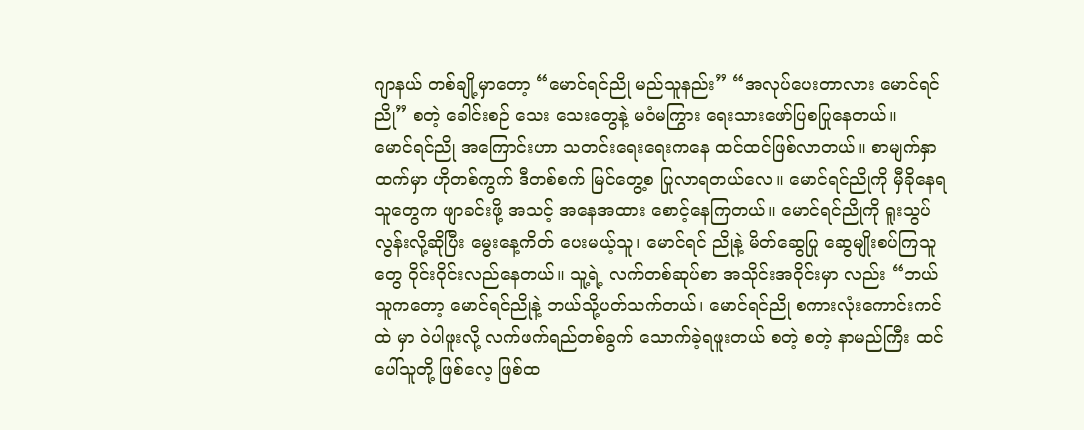ဂျာနယ် တစ်ချို့မှာတော့ “မောင်ရင်ညို မည်သူနည်း” “အလုပ်ပေးတာလား မောင်ရင်ညို” စတဲ့ ခေါင်းစဉ် သေး သေးတွေနဲ့ မဝံမကြွား ရေးသားဖော်ပြစပြုနေတယ်။
မောင်ရင်ညို အကြောင်းဟာ သတင်းရေးရေးကနေ ထင်ထင်ဖြစ်လာတယ်။ စာမျက်နှာထက်မှာ ဟိုတစ်ကွက် ဒီတစ်စက် မြင်တွေ့စ ပြုလာရတယ်လေ။ မောင်ရင်ညိုကို မှီခိုနေရသူတွေက ဖျာခင်းဖို့ အသင့် အနေအထား စောင့်နေကြတယ်။ မောင်ရင်ညိုကို ရူးသွပ်လွန်းလို့ဆိုပြီး မွေးနေ့ကိတ် ပေးမယ့်သူ၊ မောင်ရင် ညိုနဲ့ မိတ်ဆွေပြု ဆွေမျိုးစပ်ကြသူတွေ ဝိုင်းဝိုင်းလည်နေတယ်။ သူ့ရဲ့ လက်တစ်ဆုပ်စာ အသိုင်းအဝိုင်းမှာ လည်း “ဘယ်သူကတော့ မောင်ရင်ညိုနဲ့ ဘယ်သို့ပတ်သက်တယ်၊ မောင်ရင်ညို စကားလုံးကောင်းကင်ထဲ မှာ ဝဲပါဖူးလို့ လက်ဖက်ရည်တစ်ခွက် သောက်ခဲ့ရဖူးတယ် စတဲ့ စတဲ့ နာမည်ကြီး ထင်ပေါ်သူတို့ ဖြစ်လေ့ ဖြစ်ထ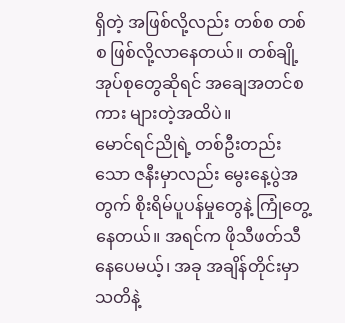ရှိတဲ့ အဖြစ်လို့လည်း တစ်စ တစ်စ ဖြစ်လို့လာနေတယ်။ တစ်ချို့အုပ်စုတွေဆိုရင် အချေအတင်စကား များတဲ့အထိပဲ။
မောင်ရင်ညိုရဲ့ တစ်ဦးတည်းသော ဇနီးမှာလည်း မွေးနေ့ပွဲအတွက် စိုးရိမ်ပူပန်မှုတွေနဲ့ ကြုံတွေ့ နေတယ်။ အရင်က ဖိုသီဖတ်သီ နေပေမယ့်၊ အခု အချိန်တိုင်းမှာ သတိနဲ့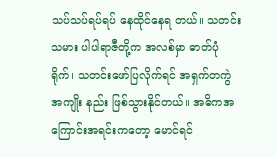သပ်သပ်ရပ်ရပ် နေထိုင်နေရ တယ်။ သတင်းသမား ပါပါရာဇီတို့က အလစ်မှာ ဓာတ်ပုံရိုက်၊ သတင်းဖော်ပြလိုက်ရင် အရှက်တကွဲ အကျိုး နည်း ဖြစ်သွားနိုင်တယ်။ အဓိကအကြောင်းအရင်းကတော့ မောင်ရင်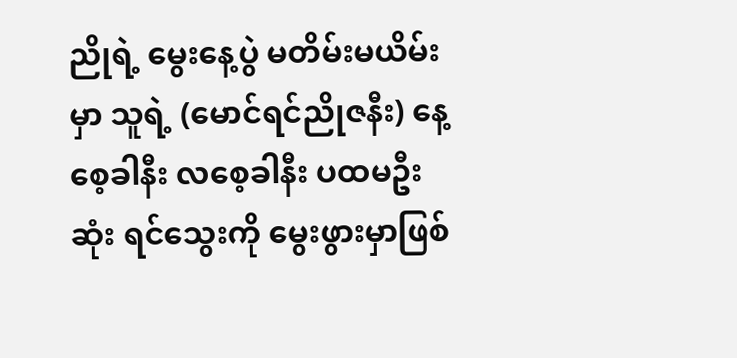ညိုရဲ့ မွေးနေ့ပွဲ မတိမ်းမယိမ်းမှာ သူရဲ့ (မောင်ရင်ညိုဇနီး) နေ့စေ့ခါနီး လစေ့ခါနီး ပထမဦးဆုံး ရင်သွေးကို မွေးဖွားမှာဖြစ်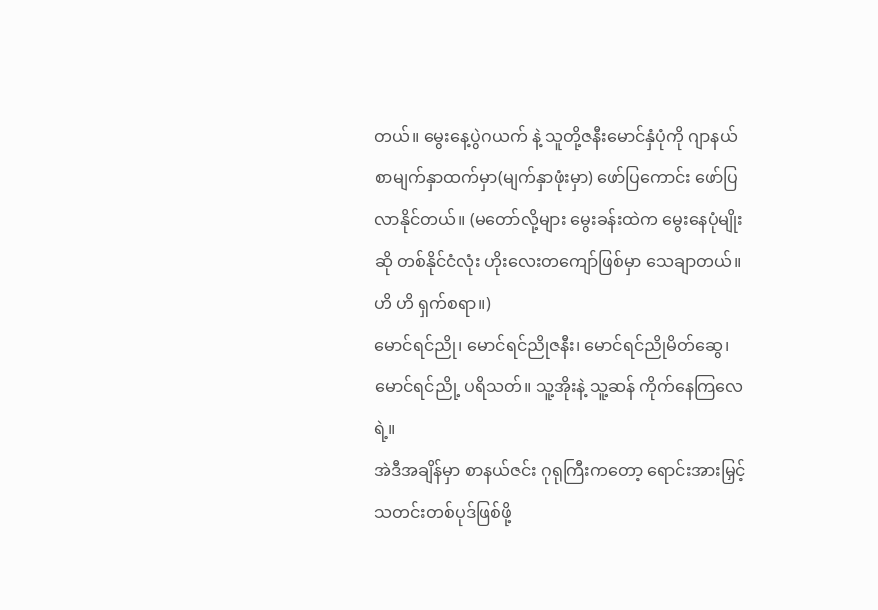တယ်။ မွေးနေ့ပွဲဂယက် နဲ့ သူတို့ဇနီးမောင်နှံပုံကို ဂျာနယ်စာမျက်နှာထက်မှာ(မျက်နှာဖုံးမှာ) ဖော်ပြကောင်း ဖော်ပြလာနိုင်တယ်။ (မတော်လို့များ မွေးခန်းထဲက မွေးနေပုံမျိုးဆို တစ်နိုင်ငံလုံး ဟိုးလေးတကျော်ဖြစ်မှာ သေချာတယ်။ ဟိ ဟိ ရှက်စရာ။)
မောင်ရင်ညို၊ မောင်ရင်ညိုဇနီး၊ မောင်ရင်ညိုမိတ်ဆွေ၊ မောင်ရင်ညို့ ပရိသတ်။ သူ့အိုးနဲ့ သူ့ဆန် ကိုက်နေကြလေရဲ့။
အဲဒီအချိန်မှာ စာနယ်ဇင်း ဂုရုကြီးကတော့ ရောင်းအားမြှင့်သတင်းတစ်ပုဒ်ဖြစ်ဖို့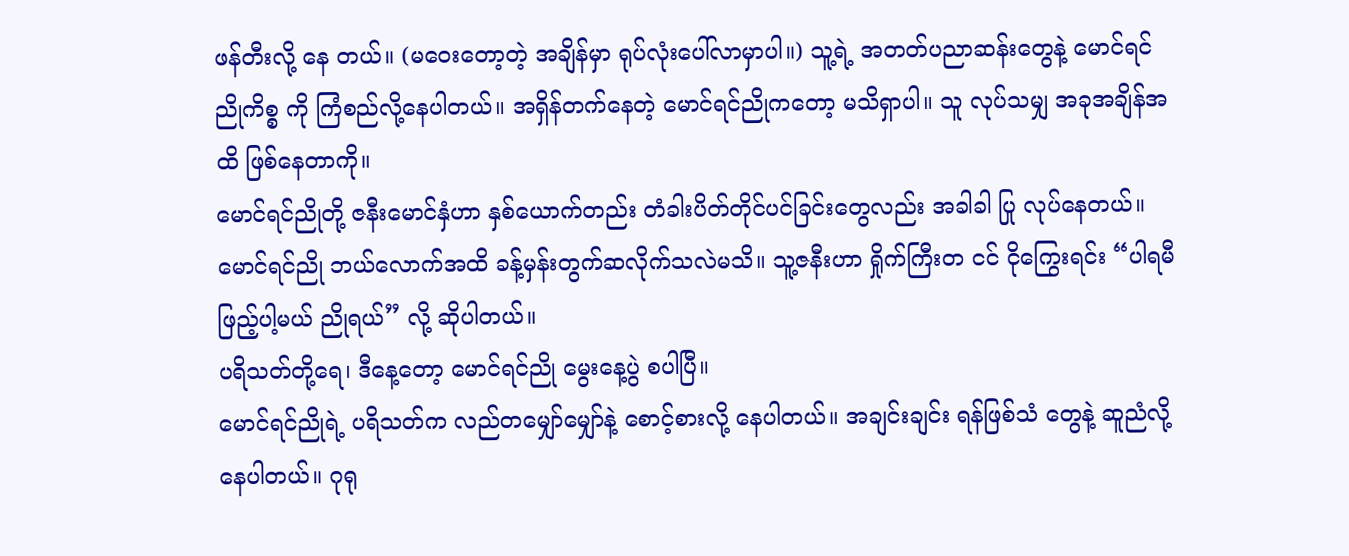ဖန်တီးလို့ နေ တယ်။ (မဝေးတော့တဲ့ အချိန်မှာ ရုပ်လုံးပေါ်လာမှာပါ။) သူ့ရဲ့ အတတ်ပညာဆန်းတွေနဲ့ မောင်ရင်ညိုကိစ္စ ကို ကြံစည်လို့နေပါတယ်။ အရှိန်တက်နေတဲ့ မောင်ရင်ညိုကတော့ မသိရှာပါ။ သူ လုပ်သမျှ အခုအချိန်အထိ ဖြစ်နေတာကို။
မောင်ရင်ညိုတို့ ဇနီးမောင်နှံဟာ နှစ်ယောက်တည်း တံခါးပိတ်တိုင်ပင်ခြင်းတွေလည်း အခါခါ ပြု လုပ်နေတယ်။ မောင်ရင်ညို ဘယ်လောက်အထိ ခန့်မှန်းတွက်ဆလိုက်သလဲမသိ။ သူ့ဇနီးဟာ ရှိုက်ကြီးတ ငင် ငိုကြွေးရင်း “ပါရမီ ဖြည့်ပါ့မယ် ညိုရယ်” လို့ ဆိုပါတယ်။
ပရိသတ်တို့ရေ၊ ဒီနေ့တော့ မောင်ရင်ညို မွေးနေ့ပွဲ စပါပြီ။
မောင်ရင်ညိုရဲ့ ပရိသတ်က လည်တမျှော်မျှော်နဲ့ စောင့်စားလို့ နေပါတယ်။ အချင်းချင်း ရန်ဖြစ်သံ တွေနဲ့ ဆူညံလို့ နေပါတယ်။ ဂုရု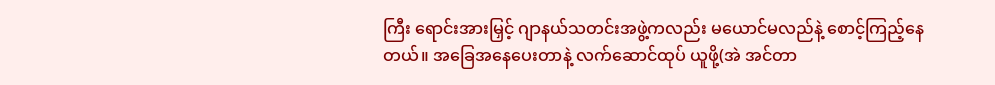ကြီး ရောင်းအားမြှင့် ဂျာနယ်သတင်းအဖွဲ့ကလည်း မယောင်မလည်နဲ့ စောင့်ကြည့်နေတယ်။ အခြေအနေပေးတာနဲ့ လက်ဆောင်ထုပ် ယူဖို့(အဲ အင်တာ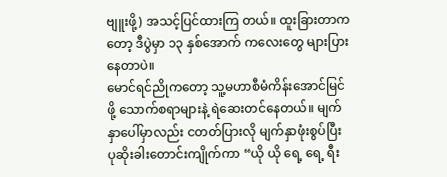ဗျူးဖို့) အသင့်ပြင်ထားကြ တယ်။ ထူးခြားတာကတော့ ဒီပွဲမှာ ၁၃ နှစ်အောက် ကလေးတွေ များပြားနေတာပဲ။
မောင်ရင်ညိုကတော့ သူ့မဟာစီမံကိန်းအောင်မြင်ဖို့ သောက်စရာများနဲ့ ရဲဆေးတင်နေတယ်။ မျက် နှာပေါ်မှာလည်း ငတတ်ပြားလို မျက်နှာဖုံးစွပ်ပြီး ပုဆိုးခါးတောင်းကျိုက်ကာ “ယို ယို ရေ့ ရေ့ ရီး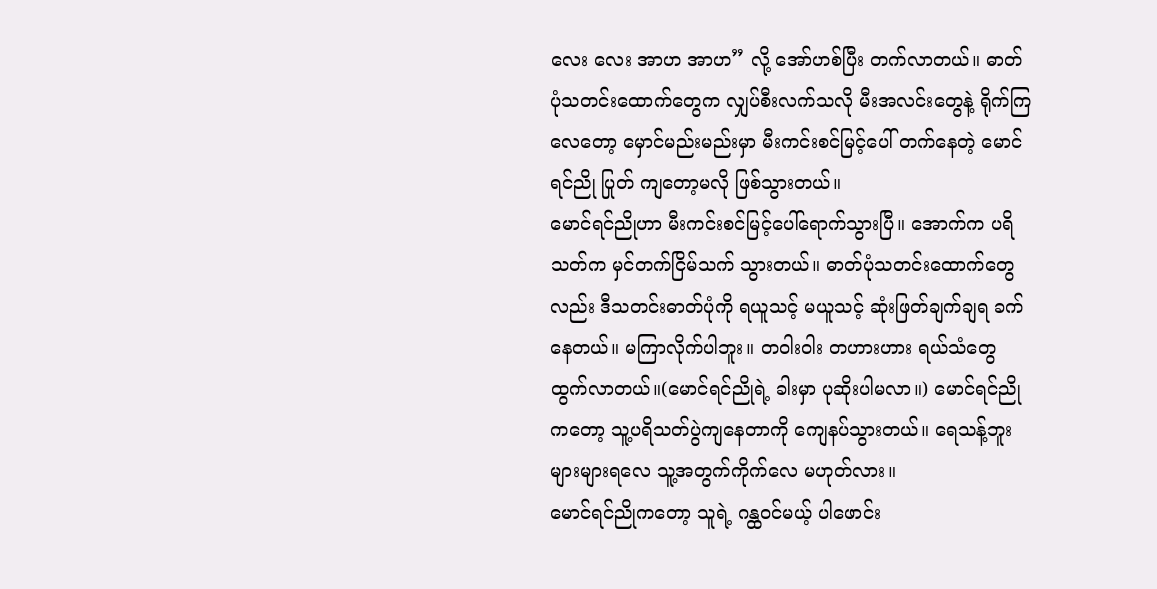လေး လေး အာဟ အာဟ” လို့ အော်ဟစ်ပြီး တက်လာတယ်။ ဓာတ်ပုံသတင်းထောက်တွေက လျှပ်စီးလက်သလို မီးအလင်းတွေနဲ့ ရိုက်ကြလေတော့ မှောင်မည်းမည်းမှာ မီးကင်းစင်မြင့်ပေါ် တက်နေတဲ့ မောင်ရင်ညို ပြုတ် ကျတော့မလို ဖြစ်သွားတယ်။
မောင်ရင်ညိုဟာ မီးကင်းစင်မြင့်ပေါ်ရောက်သွားပြီ။ အောက်က ပရိသတ်က မှင်တက်ငြိမ်သက် သွားတယ်။ ဓာတ်ပုံသတင်းထောက်တွေလည်း ဒီသတင်းဓာတ်ပုံကို ရယူသင့် မယူသင့် ဆုံးဖြတ်ချက်ချရ ခက်နေတယ်။ မကြာလိုက်ပါဘူး။ တဝါးဝါး တဟားဟား ရယ်သံတွေ ထွက်လာတယ်။(မောင်ရင်ညိုရဲ့ ခါးမှာ ပုဆိုးပါမလာ။) မောင်ရင်ညိုကတော့ သူ့ပရိသတ်ပွဲကျနေတာကို ကျေနပ်သွားတယ်။ ရေသန့်ဘူး များများရလေ သူ့အတွက်ကိုက်လေ မဟုတ်လား။
မောင်ရင်ညိုကတော့ သူရဲ့ ဂန္ထဝင်မယ့် ပါဖောင်း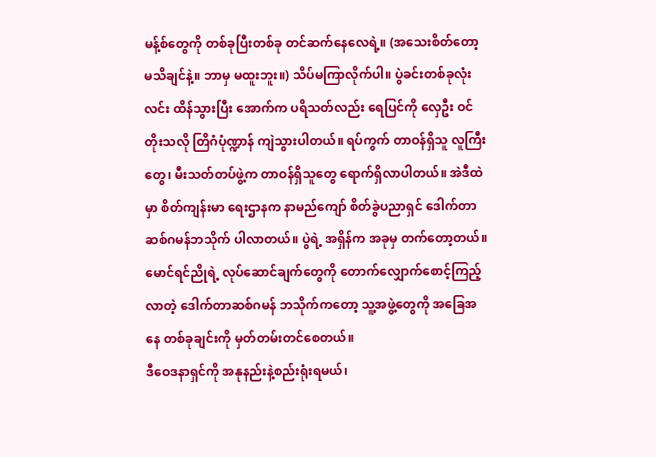မန့်စ်တွေကို တစ်ခုပြီးတစ်ခု တင်ဆက်နေလေရဲ့။ (အသေးစိတ်တော့ မသိချင်နဲ့။ ဘာမှ မထူးဘူး။) သိပ်မကြာလိုက်ပါ။ ပွဲခင်းတစ်ခုလုံး လင်း ထိန်သွားပြီး အောက်က ပရိသတ်လည်း ရေပြင်ကို လှေဦး ဝင်တိုးသလို တြိဂံပုံဏ္ဍာန် ကျဲသွားပါတယ်။ ရပ်ကွက် တာဝန်ရှိသူ လူကြီးတွေ၊ မီးသတ်တပ်ဖွဲ့က တာဝန်ရှိသူတွေ ရောက်ရှိလာပါတယ်။ အဲဒီထဲမှာ စိတ်ကျန်းမာ ရေးဌာနက နာမည်ကျော် စိတ်ခွဲပညာရှင် ဒေါက်တာဆစ်ဂမန်ဘသိုက် ပါလာတယ်။ ပွဲရဲ့ အရှိန်က အခုမှ တက်တော့တယ်။
မောင်ရင်ညိုရဲ့ လုပ်ဆောင်ချက်တွေကို တောက်လျှောက်စောင့်ကြည့်လာတဲ့ ဒေါက်တာဆစ်ဂမန် ဘသိုက်ကတော့ သူ့အဖွဲ့တွေကို အခြေအနေ တစ်ခုချင်းကို မှတ်တမ်းတင်စေတယ်။
ဒီဝေဒနာရှင်ကို အနုနည်းနဲ့စည်းရုံးရမယ်၊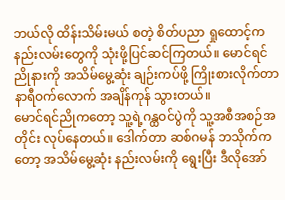ဘယ်လို ထိန်းသိမ်းမယ် စတဲ့ စိတ်ပညာ ရှုထောင့်က နည်းလမ်းတွေကို သုံးဖို့ပြင်ဆင်ကြတယ်။ မောင်ရင်ညိုနားကို အသိမ်မွေ့ဆုံး ချဉ်းကပ်ဖို့ ကြိုးစားလိုက်တာ နာရီဝက်လောက် အချိန်ကုန် သွားတယ်။
မောင်ရင်ညိုကတော့ သူ့ရဲ့ဂန္ထဝင်ပွဲကို သူ့အစီအစဉ်အတိုင်း လုပ်နေတယ်။ ဒေါက်တာ ဆစ်ဂမန် ဘသိုက်ကတော့ အသိမ်မွေ့ဆုံး နည်းလမ်းကို ရွေးပြီး ဒီလိုအော်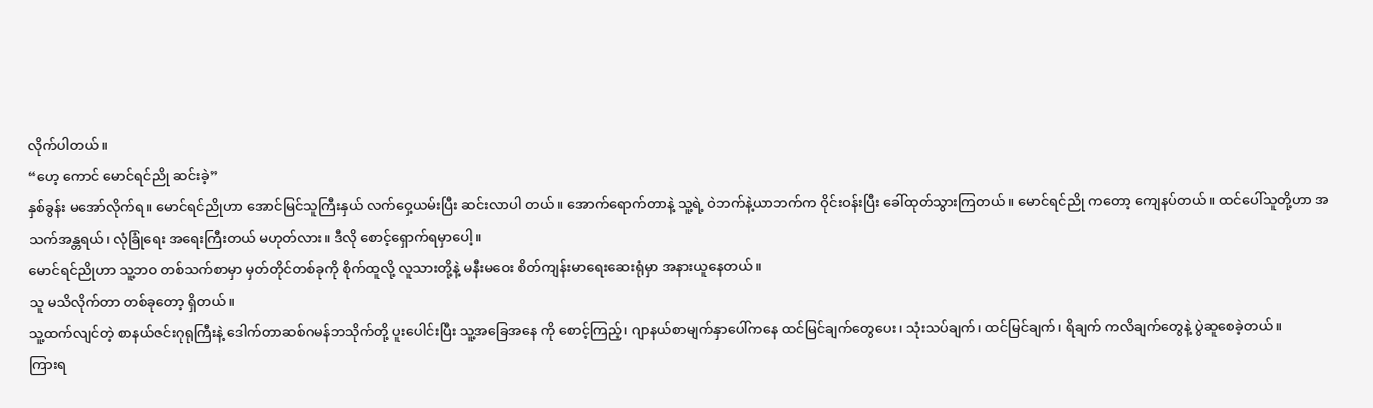လိုက်ပါတယ်။
“ဟေ့ ကောင် မောင်ရင်ညို ဆင်းခဲ့”
နှစ်ခွန်း မအော်လိုက်ရ။ မောင်ရင်ညိုဟာ အောင်မြင်သူကြီးနှယ် လက်ဝှေ့ယမ်းပြီး ဆင်းလာပါ တယ်။ အောက်ရောက်တာနဲ့ သူ့ရဲ့ ဝဲဘက်နဲ့ယာဘက်က ဝိုင်းဝန်းပြီး ခေါ်ထုတ်သွားကြတယ်။ မောင်ရင်ညို ကတော့ ကျေနပ်တယ်။ ထင်ပေါ်သူတို့ဟာ အသက်အန္တရယ်၊ လုံခြုံရေး အရေးကြီးတယ် မဟုတ်လား။ ဒီလို စောင့်ရှောက်ရမှာပေါ့။
မောင်ရင်ညိုဟာ သူ့ဘဝ တစ်သက်စာမှာ မှတ်တိုင်တစ်ခုကို စိုက်ထူလို့ လူသားတို့နဲ့ မနီးမဝေး စိတ်ကျန်းမာရေးဆေးရုံမှာ အနားယူနေတယ်။
သူ မသိလိုက်တာ တစ်ခုတော့ ရှိတယ်။
သူ့ထက်လျင်တဲ့ စာနယ်ဇင်းဂုရုကြီးနဲ့ ဒေါက်တာဆစ်ဂမန်ဘသိုက်တို့ ပူးပေါင်းပြီး သူ့အခြေအနေ ကို စောင့်ကြည့်၊ ဂျာနယ်စာမျက်နှာပေါ်ကနေ ထင်မြင်ချက်တွေပေး၊ သုံးသပ်ချက်၊ ထင်မြင်ချက်၊ ရိချက် ကလိချက်တွေနဲ့ ပွဲဆူစေခဲ့တယ်။
ကြားရ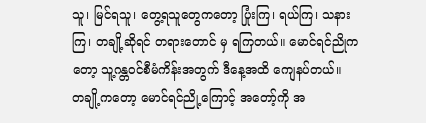သူ၊ မြင်ရသူ၊ တွေ့ရသူတွေကတော့ ပြုံးကြ၊ ရယ်ကြ၊ သနားကြ၊ တချို့ဆိုရင် တရားတောင် မှ ရကြတယ်။ မောင်ရင်ညိုကတော့ သူ့ဂန္တဝင်စီမံကိန်းအတွက် ဒီနေ့အထိ ကျေနပ်တယ်။
တချို့ကတော့ မောင်ရင်ညို့ကြောင့် အတော့်ကို အ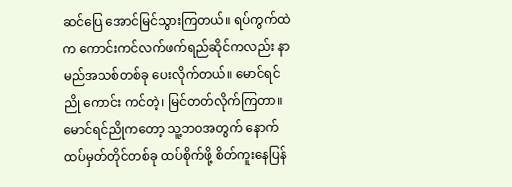ဆင်ပြေ အောင်မြင်သွားကြတယ်။ ရပ်ကွက်ထဲ က ကောင်းကင်လက်ဖက်ရည်ဆိုင်ကလည်း နာမည်အသစ်တစ်ခု ပေးလိုက်တယ်။ မောင်ရင်ညို ကောင်း ကင်တဲ့၊ မြင်တတ်လိုက်ကြတာ။
မောင်ရင်ညိုကတော့ သူ့ဘဝအတွက် နောက်ထပ်မှတ်တိုင်တစ်ခု ထပ်စိုက်ဖို့ စိတ်ကူးနေပြန်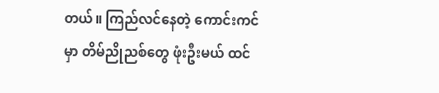တယ်။ ကြည်လင်နေတဲ့ ကောင်းကင်မှာ တိမ်ညိုညစ်တွေ ဖုံးဦးမယ် ထင်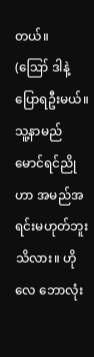တယ်။
(ဪ ဒါနဲ့ ပြောရဦးမယ်။ သူ့နာမည် မောင်ရင်ညိုဟာ အမည်အရင်းမဟုတ်ဘူး သိလား။ ဟိုလေ ဘောလုံး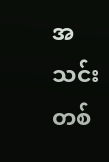အသင်းတစ်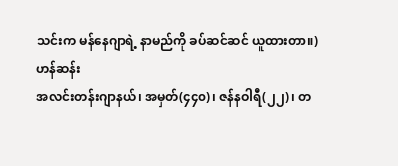သင်းက မန်နေဂျာရဲ့ နာမည်ကို ခပ်ဆင်ဆင် ယူထားတာ။)
ဟန်ဆန်း
အလင်းတန်းဂျာနယ်၊ အမှတ်(၄၄၀)၊ ဇန်နဝါရီ(၂၂)၊ တ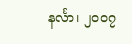နင်္လာ၊ ၂၀၀၇